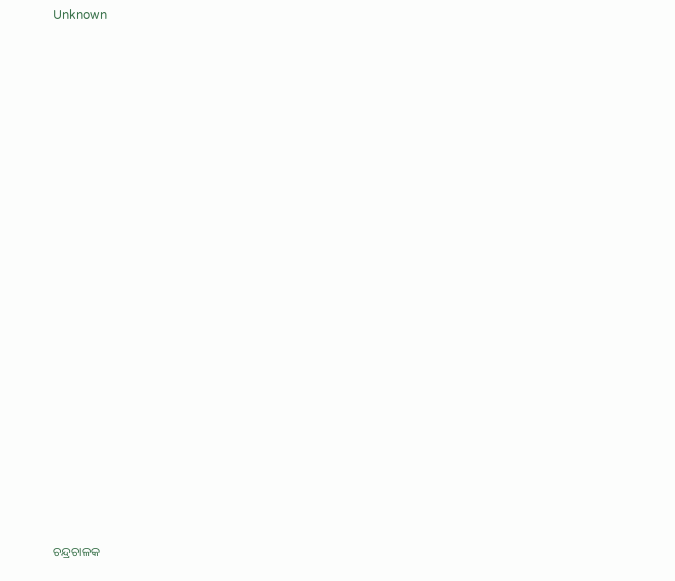Unknown























ଚନ୍ଦ୍ରଚାଳକ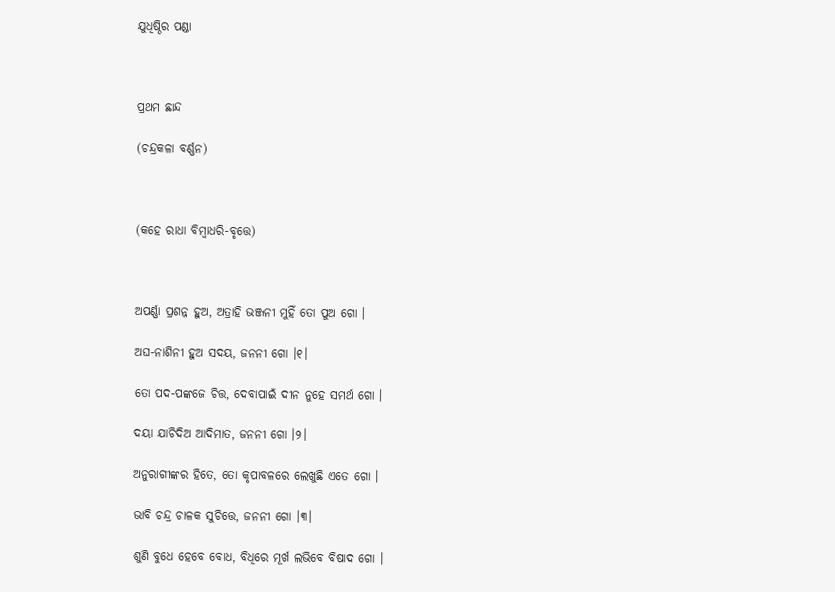ଯୁଧିଷ୍ଠିର ପଣ୍ଡା



ପ୍ରଥମ ଛାନ୍ଦ

(ଚନ୍ଦ୍ରକଳା ବର୍ଣ୍ଣନ)



(କହେ ରାଧା ବିମ୍ବାଧରି-ବୃତ୍ତେ)



ଅପର୍ଣ୍ଣା ପ୍ରଶନ୍ନ ହୁଅ, ଅତ୍ରାହି ଭଞ୍ଜନୀ ମୁହିଁ ତୋ ପୁଅ ଗୋ ।

ଅଘ-ନାଶିନୀ ହୁଅ ସଦୟ, ଜନନୀ ଗୋ ।୧।

ତୋ ପଦ-ପଙ୍କଜେ ଚିତ୍ତ, ଦେବାପାଇଁ ଦୀନ ନୁହେ ସମର୍ଥ ଗୋ ।

ଦୟା ଯାଚିଦିଅ ଆଦିମାତ, ଜନନୀ ଗୋ ।୨।

ଅନୁରାଗୀଙ୍କର ହିତେ, ତୋ କୃପାବଳରେ ଲେଖୁଛି ଏତେ ଗୋ ।

ଭାବି ଚନ୍ଦ୍ର ଚାଳକ ସୁଚିତ୍ତେ, ଜନନୀ ଗୋ ।୩।

ଶୁଣି ବୁଧେ ହେବେ ବୋଧ, ବିଧିରେ ମୂର୍ଖ ଲଭିବେ ବିଷାଦ ଗୋ ।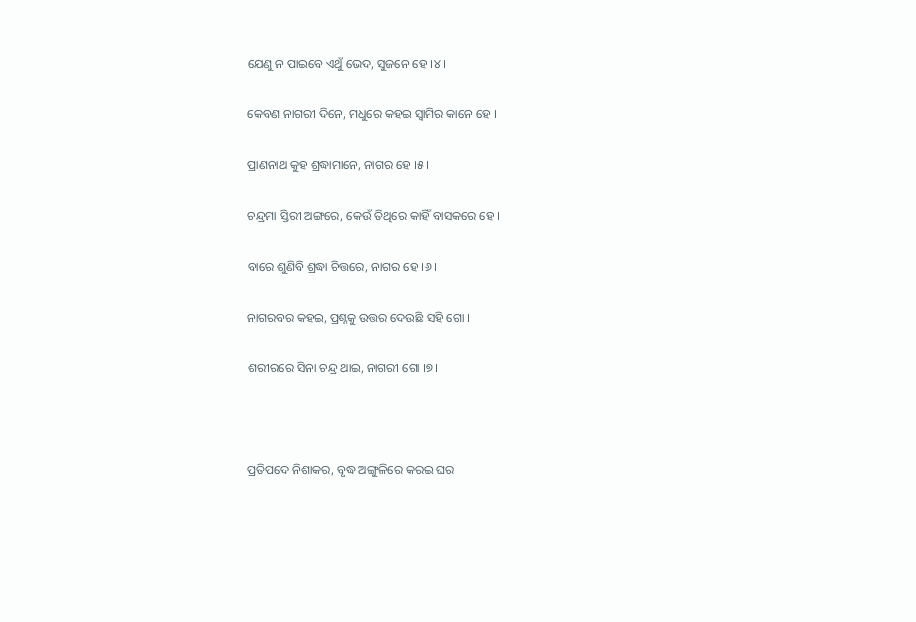ଯେଣୁ ନ ପାଇବେ ଏଥୁଁ ଭେଦ, ସୁଜନେ ହେ ।୪।

କେବଣ ନାଗରୀ ଦିନେ, ମଧୁରେ କହଇ ସ୍ୱାମିର କାନେ ହେ ।

ପ୍ରାଣନାଥ କୁହ ଶ୍ରଦ୍ଧାମାନେ, ନାଗର ହେ ।୫।

ଚନ୍ଦ୍ରମା ସ୍ତିରୀ ଅଙ୍ଗରେ, କେଉଁ ତିଥିରେ କାହିଁ ବାସକରେ ହେ ।

ବାରେ ଶୁଣିବି ଶ୍ରଦ୍ଧା ଚିତ୍ତରେ, ନାଗର ହେ ।୬।

ନାଗରବର କହଇ, ପ୍ରଶ୍ନକୁ ଉତ୍ତର ଦେଉଛି ସହି ଗୋ ।

ଶରୀରରେ ସିନା ଚନ୍ଦ୍ର ଥାଇ, ନାଗରୀ ଗୋ ।୭।



ପ୍ରତିପଦେ ନିଶାକର, ବୃଦ୍ଧ ଅଙ୍ଗୁଳିରେ କରଇ ଘର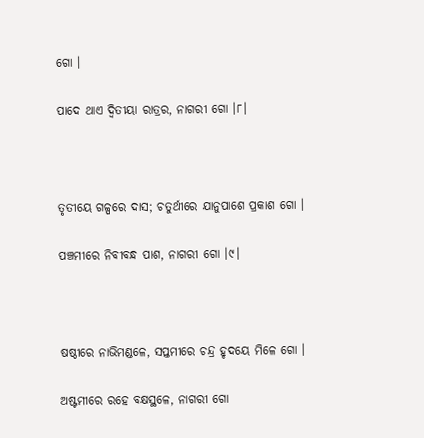ଗୋ ।

ପାଦେ ଥାଏ ଦ୍ୱିତୀୟା ରାତ୍ରର, ନାଗରୀ ଗୋ ।୮।



ତୃତୀୟେ ଗଳ୍ପରେ ଦାସ; ଚତୁର୍ଥୀରେ ଯାନୁପାଶେ ପ୍ରକାଶ ଗୋ ।

ପଞ୍ଚମୀରେ ନିବୀବନ୍ଧ ପାଶ, ନାଗରୀ ଗୋ ।୯।



ଷଷ୍ଠୀରେ ନାଭିମଣ୍ଡଳେ, ସପ୍ତମୀରେ ଚନ୍ଦ୍ର ହୃଦୟେ ମିଳେ ଗୋ ।

ଅଷ୍ଟମୀରେ ରହେ ବକ୍ଷସ୍ଥଳେ, ନାଗରୀ ଗୋ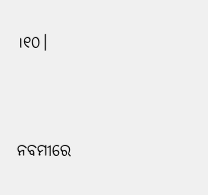।୧୦।



ନବମୀରେ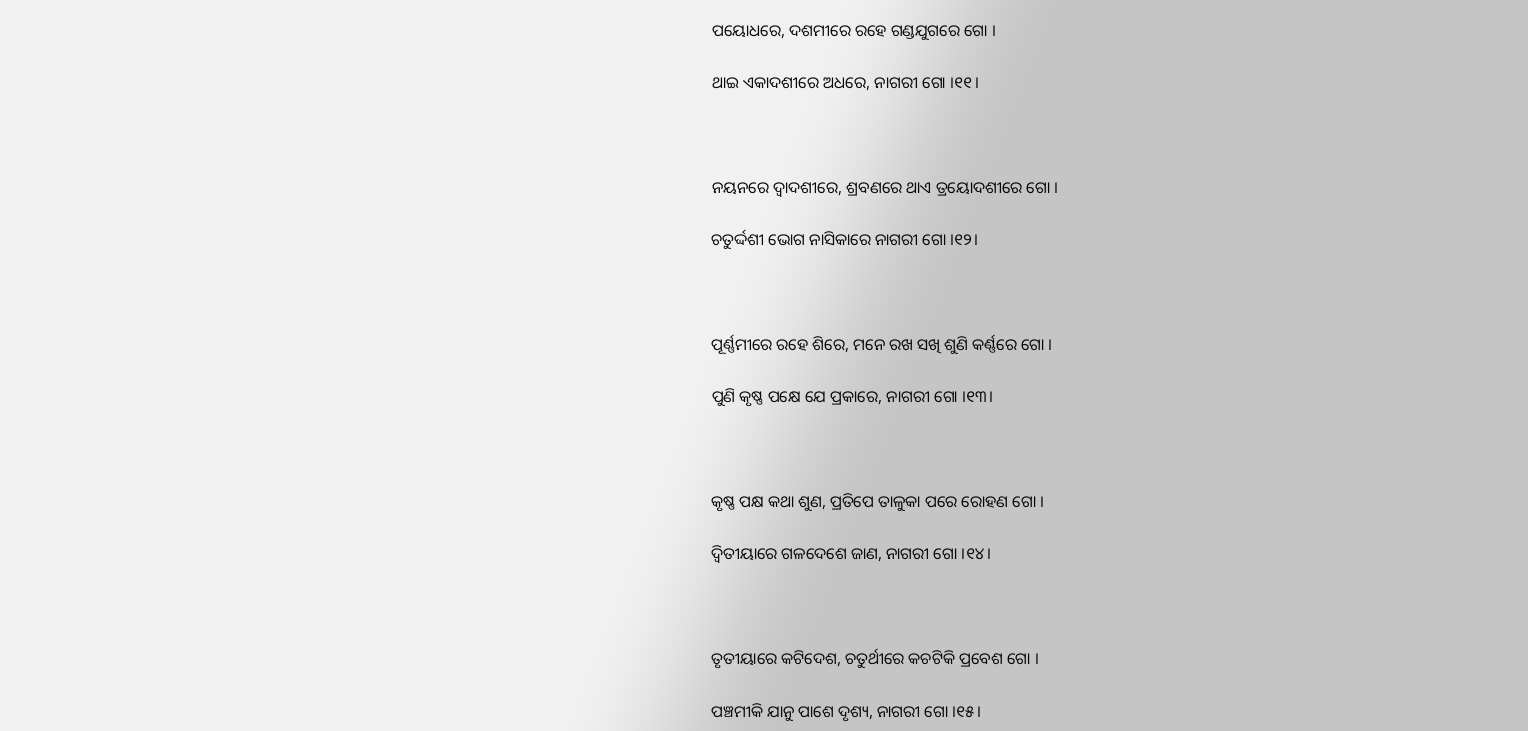ପୟୋଧରେ, ଦଶମୀରେ ରହେ ଗଣ୍ଡଯୁଗରେ ଗୋ ।

ଥାଇ ଏକାଦଶୀରେ ଅଧରେ, ନାଗରୀ ଗୋ ।୧୧।



ନୟନରେ ଦ୍ୱାଦଶୀରେ, ଶ୍ରବଣରେ ଥାଏ ତ୍ରୟୋଦଶୀରେ ଗୋ ।

ଚତୁର୍ଦ୍ଦଶୀ ଭୋଗ ନାସିକାରେ ନାଗରୀ ଗୋ ।୧୨।



ପୂର୍ଣ୍ଣମୀରେ ରହେ ଶିରେ, ମନେ ରଖ ସଖି ଶୁଣି କର୍ଣ୍ଣରେ ଗୋ ।

ପୁଣି କୃଷ୍ଣ ପକ୍ଷେ ଯେ ପ୍ରକାରେ, ନାଗରୀ ଗୋ ।୧୩।



କୃଷ୍ଣ ପକ୍ଷ କଥା ଶୁଣ, ପ୍ରତିପେ ତାଳୁକା ପରେ ରୋହଣ ଗୋ ।

ଦ୍ୱିତୀୟାରେ ଗଳଦେଶେ ଜାଣ, ନାଗରୀ ଗୋ ।୧୪।



ତୃତୀୟାରେ କଟିଦେଶ, ଚତୁର୍ଥୀରେ କଚଟିକି ପ୍ରବେଶ ଗୋ ।

ପଞ୍ଚମୀକି ଯାନୁ ପାଶେ ଦୃଶ୍ୟ, ନାଗରୀ ଗୋ ।୧୫।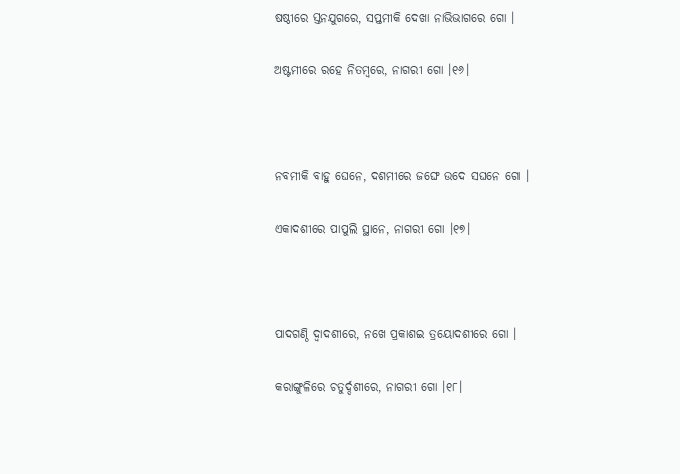ଷଷ୍ଠୀରେ ସ୍ତନଯୁଗରେ, ସପ୍ତମୀକି ଦେଖା ନାଭିଭାଗରେ ଗୋ ।

ଅଷ୍ଟମୀରେ ରହେ ନିତମ୍ବରେ, ନାଗରୀ ଗୋ ।୧୬।



ନବମୀକି ବାହୁ ଘେନେ, ଦଶମୀରେ ଜଙ୍ଘେ ଉଦେ ସଘନେ ଗୋ ।

ଏକାଦଶୀରେ ପାପୁଲି ସ୍ଥାନେ, ନାଗରୀ ଗୋ ।୧୭।



ପାଦଗଣ୍ଠି ଦ୍ୱାଦଶୀରେ, ନଖେ ପ୍ରକାଶଇ ତ୍ରୟୋଦଶୀରେ ଗୋ ।

କରାଙ୍ଗୁଳିରେ ଚତୁର୍ଦ୍ଦଶୀରେ, ନାଗରୀ ଗୋ ।୧୮।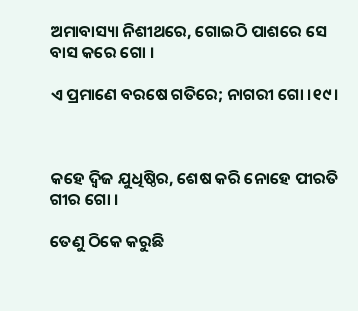ଅମାବାସ୍ୟା ନିଶୀଥରେ, ଗୋଇଠି ପାଶରେ ସେ ବାସ କରେ ଗୋ ।

ଏ ପ୍ରମାଣେ ବରଷେ ଗତିରେ; ନାଗରୀ ଗୋ ।୧୯।



କହେ ଦ୍ୱିଜ ଯୁଧିଷ୍ଠିର, ଶେଷ କରି ନୋହେ ପୀରତି ଗୀର ଗୋ ।

ତେଣୁ ଠିକେ କରୁଛି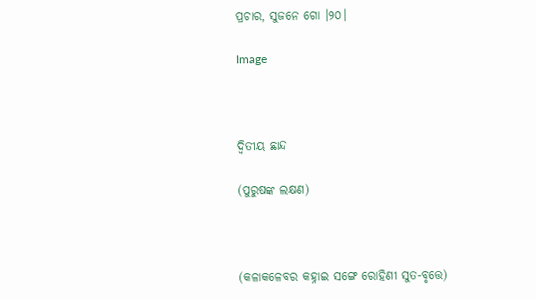ପ୍ରଚାର, ସୁଜନେ ଗୋ ।୨୦।

Image



ଦ୍ୱିତୀୟ ଛାନ୍ଦ

(ପୁରୁଷଙ୍କ ଲକ୍ଷଣ)



(କଳାକଳେବର କହ୍ନାଇ ସଙ୍ଗେ ରୋହିଣୀ ସୁତ-ବୃତ୍ତେ)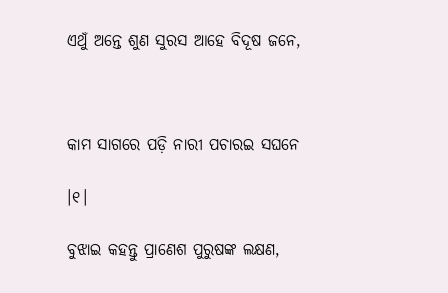ଏଥୁଁ ଅନ୍ତେ ଶୁଣ ସୁରସ ଆହେ ବିଦୂଷ ଜନେ,



କାମ ସାଗରେ ପଡ଼ି ନାରୀ ପଚାରଇ ସଘନେ

।୧।

ବୁଝାଇ କହନ୍ତୁ ପ୍ରାଣେଶ ପୁରୁଷଙ୍କ ଲକ୍ଷଣ,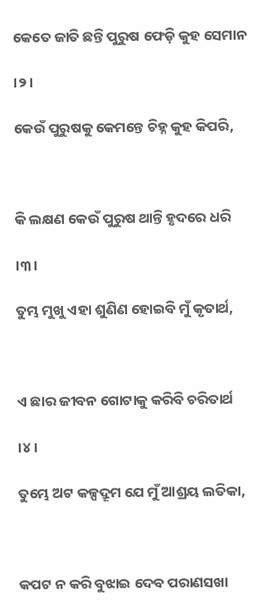କେତେ ଜାତି ଛନ୍ତି ପୁରୁଷ ଫେଡ଼ି କୁହ ସେମାନ

।୨।

କେଉଁ ପୁରୁଷକୁ କେମନ୍ତେ ଚିହ୍ନ କୁହ କିପରି,



କି ଲକ୍ଷଣ କେଉଁ ପୁରୁଷ ଥାନ୍ତି ହୃଦରେ ଧରି

।୩।

ତୁମ୍ଭ ମୁଖୁ ଏହା ଶୁଣିଣ ହୋଇବି ମୁଁ କୃତାର୍ଥ,



ଏ ଛାର ଜୀବନ ଗୋଟାକୁ କରିବି ଚରିତାର୍ଥ

।୪।

ତୁମ୍ଭେ ଅଟ କଳ୍ପଦ୍ରୂମ ଯେ ମୁଁ ଆଶ୍ରୟ ଲତିକା,



କପଟ ନ କରି ବୁଝାଇ ଦେବ ପରାଣସଖା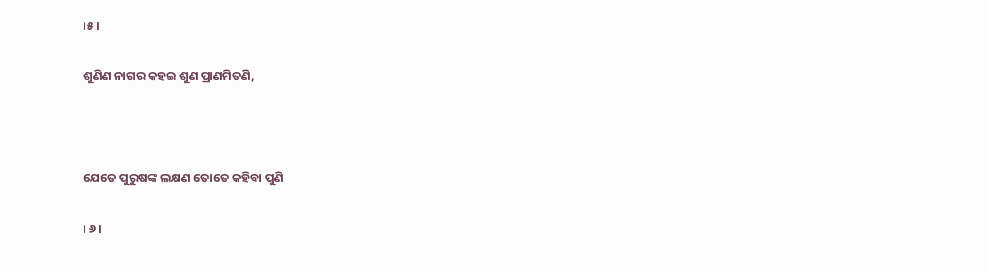।୫।

ଶୁଣିଣ ନାଗର କହଇ ଶୁଣ ପ୍ରାଣମିତଣି,



ଯେତେ ପୁରୁଷଙ୍କ ଲକ୍ଷଣ ତୋତେ କହିବା ପୁଣି

। ୬ ।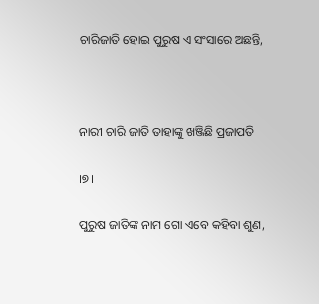ଚାରିଜାତି ହୋଇ ପୁରୁଷ ଏ ସଂସାରେ ଅଛନ୍ତି,



ନାରୀ ଚାରି ଜାତି ତାହାଙ୍କୁ ଖଞ୍ଜିଛି ପ୍ରଜାପତି

।୭।

ପୁରୁଷ ଜାତିଙ୍କ ନାମ ଗୋ ଏବେ କହିବା ଶୁଣ,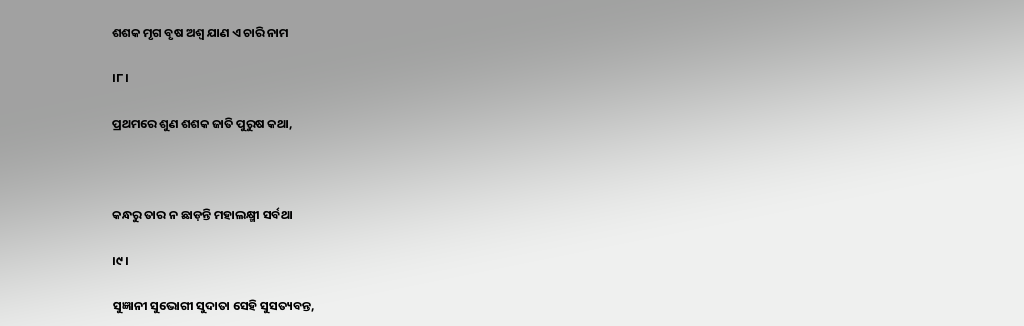ଶଶକ ମୃଗ ବୃଷ ଅଶ୍ୱ ଯାଣ ଏ ଚାରି ନାମ

।୮।

ପ୍ରଥମରେ ଶୁଣ ଶଶକ ଜାତି ପୁରୁଷ କଥା,



କନ୍ଧରୁ ତାର ନ ଛାଡ଼ନ୍ତି ମହାଲକ୍ଷ୍ମୀ ସର୍ବଥା

।୯।

ସୁଜ୍ଞାନୀ ସୁଭୋଗୀ ସୁଦାତା ସେହି ସୁସତ୍ୟବନ୍ତ,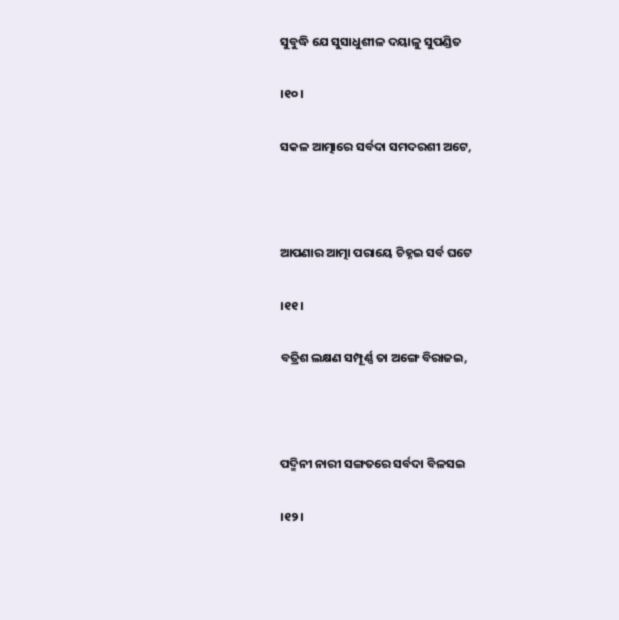ସୁବୁଦ୍ଧି ଯେ ସୁସାଧୁଶୀଳ ଦୟାଳୁ ସୁପଣ୍ଡିତ

।୧୦।

ସକଳ ଆତ୍ମାରେ ସର୍ବଦା ସମଦରଶୀ ଅଟେ,



ଆପଣାର ଆତ୍ମା ପରାୟେ ଚିହ୍ନଇ ସର୍ବ ଘଟେ

।୧୧।

ବତ୍ରିଶ ଲକ୍ଷଣ ସମ୍ପୂର୍ଣ୍ଣ ତା ଅଙ୍ଗେ ବିରାଜଇ,



ପଦ୍ମିନୀ ନାରୀ ସଙ୍ଗତରେ ସର୍ବଦା ବିଳସଇ

।୧୨।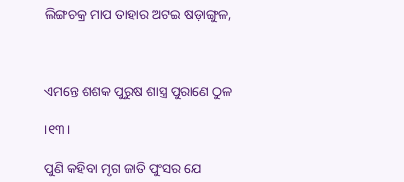ଲିଙ୍ଗଚକ୍ର ମାପ ତାହାର ଅଟଇ ଷଡ଼ାଙ୍ଗୁଳ,



ଏମନ୍ତେ ଶଶକ ପୁରୁଷ ଶାସ୍ତ୍ର ପୁରାଣେ ଠୁଳ

।୧୩।

ପୁଣି କହିବା ମୃଗ ଜାତି ପୁଂସର ଯେ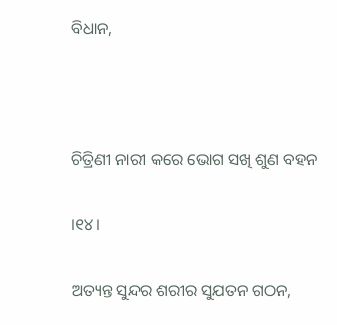ବିଧାନ,



ଚିତ୍ରିଣୀ ନାରୀ କରେ ଭୋଗ ସଖି ଶୁଣ ବହନ

।୧୪।

ଅତ୍ୟନ୍ତ ସୁନ୍ଦର ଶରୀର ସୁଯତନ ଗଠନ,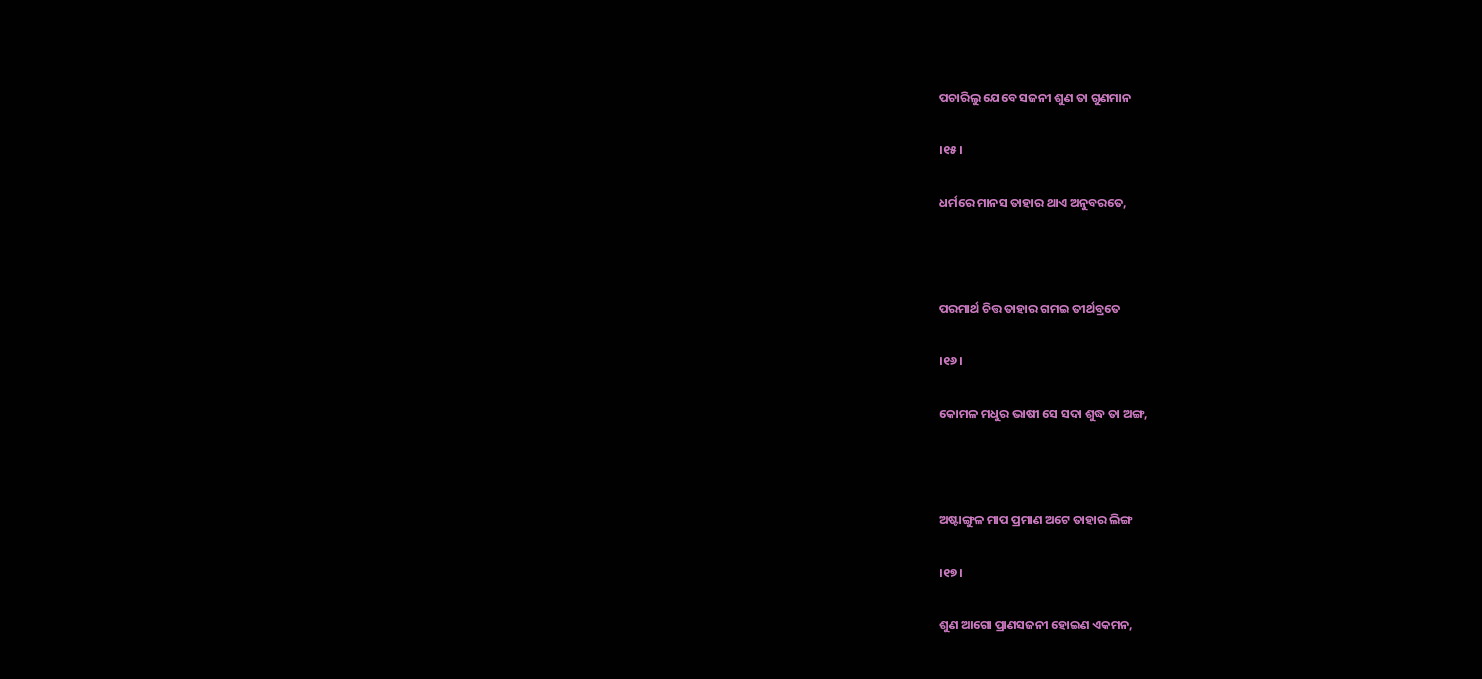ପଚାରିଲୁ ଯେବେ ସଜନୀ ଶୁଣ ତା ଗୁଣମାନ

।୧୫।

ଧର୍ମରେ ମାନସ ତାହାର ଥାଏ ଅନୁବରତେ,



ପରମାର୍ଥ ଚିତ୍ତ ତାହାର ଗମଇ ତୀର୍ଥବ୍ରତେ

।୧୬।

କୋମଳ ମଧୁର ଭାଷୀ ସେ ସଦା ଶୁଦ୍ଧ ତା ଅଙ୍ଗ,



ଅଷ୍ଟାଙ୍ଗୁଳ ମାପ ପ୍ରମାଣ ଅଟେ ତାହାର ଲିଙ୍ଗ

।୧୭।

ଶୁଣ ଆଗୋ ପ୍ରାଣସଜନୀ ହୋଇଣ ଏକମନ,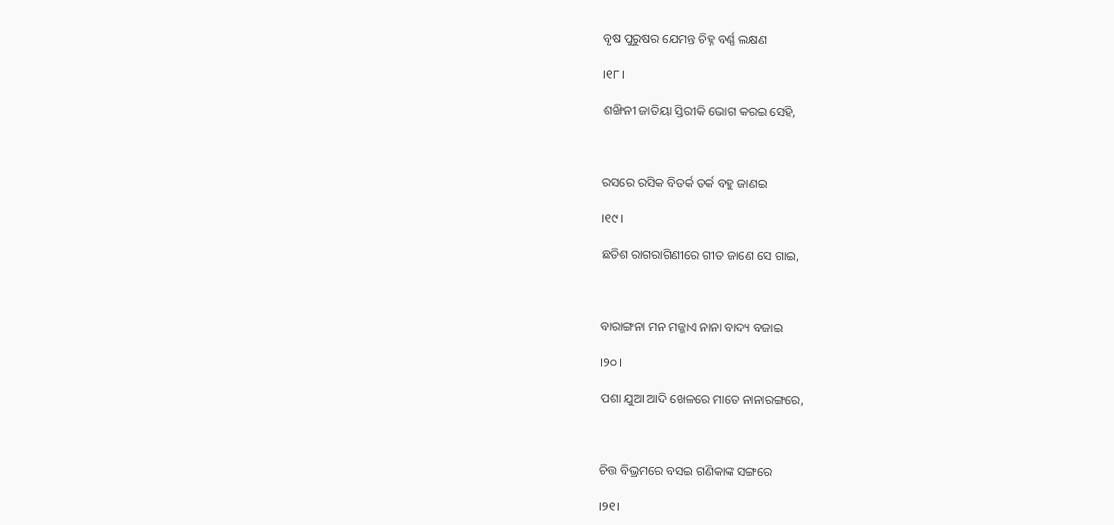ବୃଷ ପୁରୁଷର ଯେମନ୍ତ ଚିହ୍ନ ବର୍ଣ୍ଣ ଲକ୍ଷଣ

।୧୮।

ଶଙ୍ଖିନୀ ଜାତିୟା ସ୍ତିରୀକି ଭୋଗ କରଇ ସେହି,



ରସରେ ରସିକ ବିତର୍କ ତର୍କ ବହୁ ଜାଣଇ

।୧୯।

ଛତିଶ ରାଗରାଗିଣୀରେ ଗୀତ ଜାଣେ ସେ ଗାଇ,



ବାରାଙ୍ଗନା ମନ ମଜ୍ଜାଏ ନାନା ବାଦ୍ୟ ବଜାଇ

।୨୦।

ପଶା ଯୁଆ ଆଦି ଖେଳରେ ମାତେ ନାନାରଙ୍ଗରେ,



ଚିତ୍ତ ବିଭ୍ରମରେ ବସଇ ଗଣିକାଙ୍କ ସଙ୍ଗରେ

।୨୧।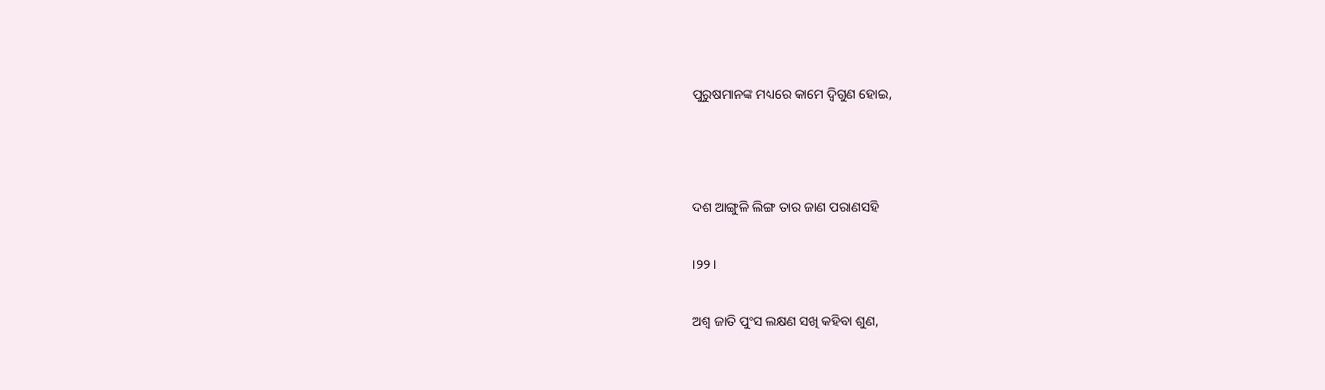ପୁରୁଷମାନଙ୍କ ମଧ୍ୟରେ କାମେ ଦ୍ୱିଗୁଣ ହୋଇ,



ଦଶ ଆଙ୍ଗୁଳି ଲିଙ୍ଗ ତାର ଜାଣ ପରାଣସହି

।୨୨।

ଅଶ୍ୱ ଜାତି ପୁଂସ ଲକ୍ଷଣ ସଖି କହିବା ଶୁଣ,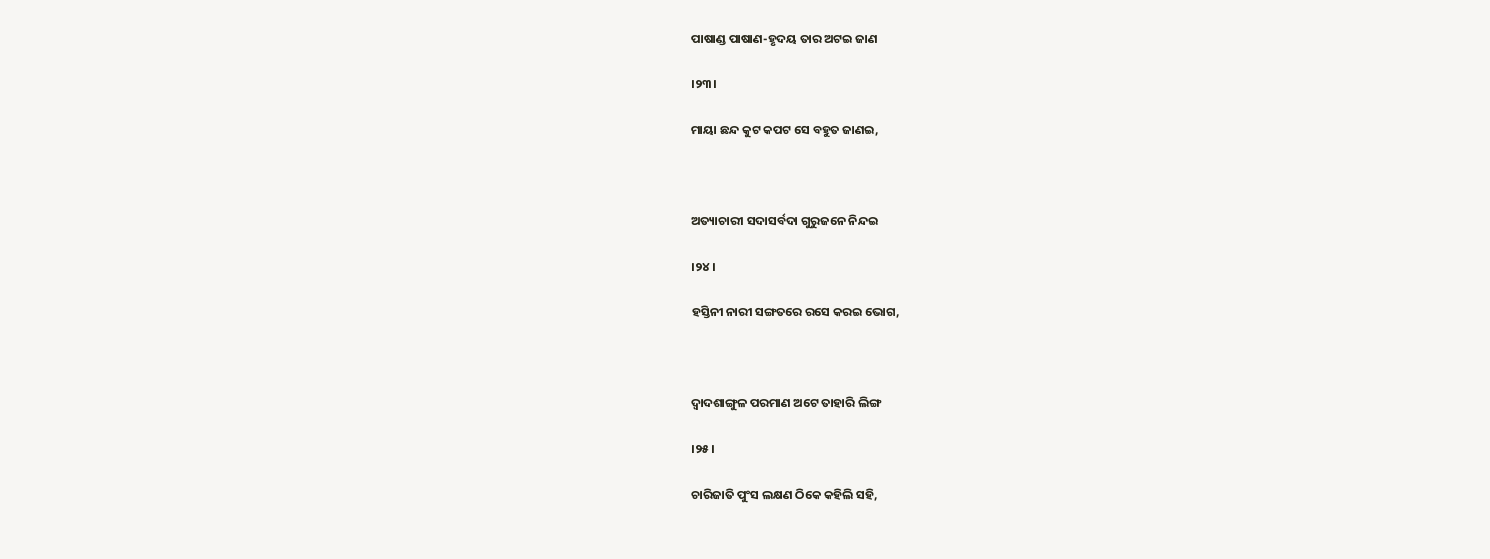ପାଷାଣ୍ଡ ପାଷାଣ-ହୃଦୟ ତାର ଅଟଇ ଜାଣ

।୨୩।

ମାୟା ଛନ୍ଦ କୁଟ କପଟ ସେ ବହୁତ ଜାଣଇ,



ଅତ୍ୟାଚାରୀ ସଦାସର୍ବଦା ଗୁରୁଜନେ ନିନ୍ଦଇ

।୨୪।

ହସ୍ତିନୀ ନାରୀ ସଙ୍ଗତରେ ରସେ କରଇ ଭୋଗ,



ଦ୍ୱାଦଶାଙ୍ଗୁଳ ପରମାଣ ଅଟେ ତାହାରି ଲିଙ୍ଗ

।୨୫।

ଚାରିଜାତି ପୁଂସ ଲକ୍ଷଣ ଠିକେ କହିଲି ସହି,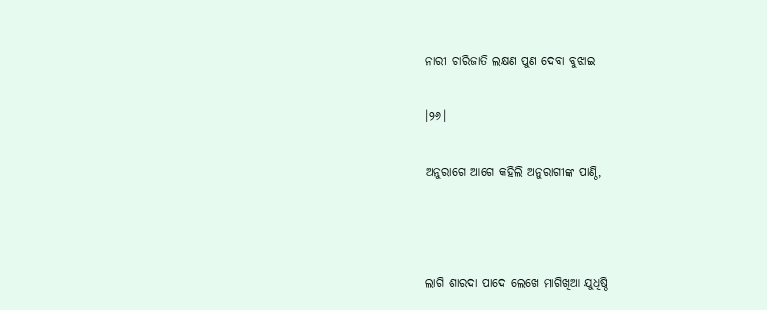ନାରୀ ଚାରିଜାତି ଲକ୍ଷଣ ପୁଣ ଦେବା ବୁଝାଇ

।୨୬।

ଅନୁରାଗେ ଆଗେ କହିଲି ଅନୁରାଗୀଙ୍କ ପାଣ୍ଠି,



ଲାଗି ଶାରଦା ପାଦେ ଲେଖେ ମାଗିଖିଆ ଯୁଧିଷ୍ଠି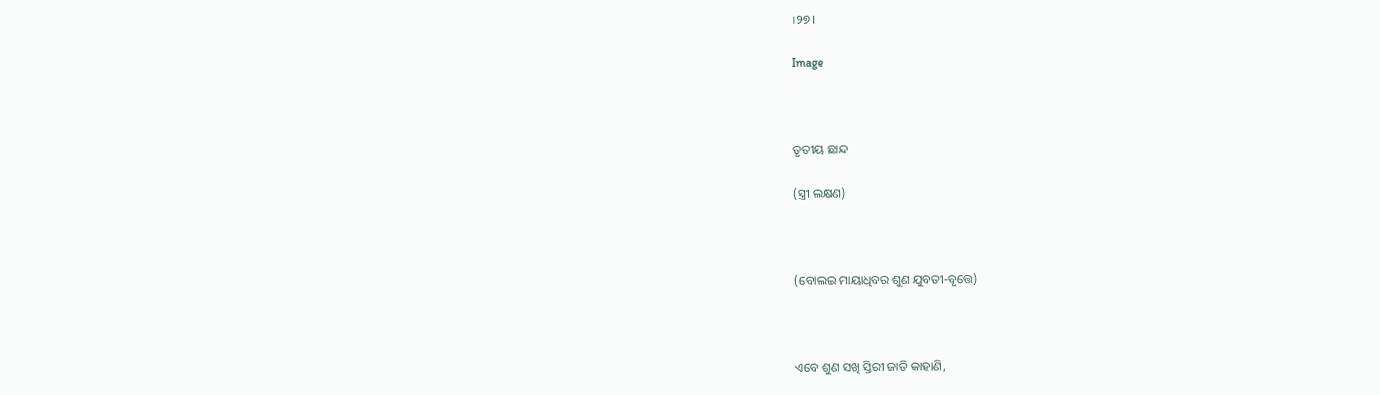।୨୭।

Image



ତୃତୀୟ ଛାନ୍ଦ

(ସ୍ତ୍ରୀ ଲକ୍ଷଣ)



(ବୋଲଇ ମାୟାଧିବର ଶୁଣ ଯୁବତୀ-ବୃତ୍ତେ)



ଏବେ ଶୁଣ ସଖି ସ୍ତିରୀ ଜାତି କାହାଣି,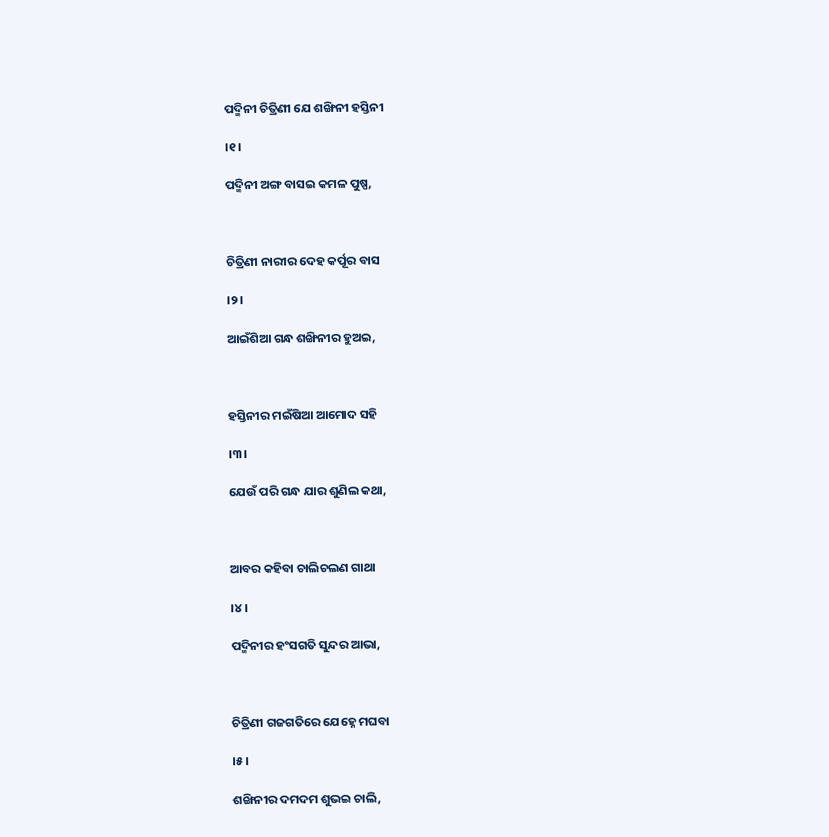ପଦ୍ମିନୀ ଚିତ୍ରିଣୀ ଯେ ଶଙ୍ଖିନୀ ହସ୍ତିନୀ

।୧।

ପଦ୍ମିନୀ ଅଙ୍ଗ ବାସଇ କମଳ ପୁଷ୍ପ,



ଚିତ୍ରିଣୀ ନାରୀର ଦେହ କର୍ପୂର ବାସ

।୨।

ଆଇଁଶିଆ ଗନ୍ଧ ଶଙ୍ଖିନୀର ହୁଅଇ,



ହସ୍ତିନୀର ମଇଁଷିଆ ଆମୋଦ ସହି

।୩।

ଯେଉଁ ପରି ଗନ୍ଧ ଯାର ଶୁଣିଲ କଥା,



ଆବର କହିବା ଚାଲିଚଲଣ ଗାଥା

।୪।

ପଦ୍ମିନୀର ହଂସଗତି ସୁନ୍ଦର ଆଭା,



ଚିତ୍ରିଣୀ ଗଜଗତିରେ ଯେହ୍ନେ ମଘବା

।୫।

ଶଙ୍ଖିନୀର ଦମଦମ ଶୁଭଇ ଚାଲି,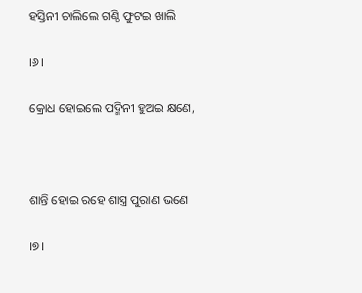ହସ୍ତିନୀ ଚାଲିଲେ ଗଣ୍ଠି ଫୁଟଇ ଖାଲି

।୬।

କ୍ରୋଧ ହୋଇଲେ ପଦ୍ମିନୀ ହୁଅଇ କ୍ଷଣେ,



ଶାନ୍ତି ହୋଇ ରହେ ଶାସ୍ତ୍ର ପୁରାଣ ଭଣେ

।୭।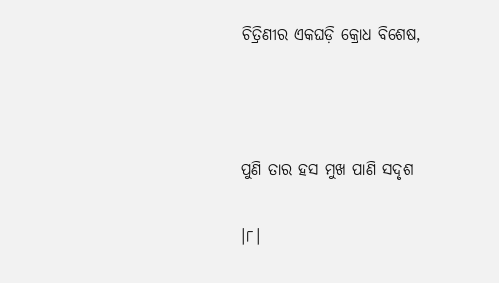ଚିତ୍ରିଣୀର ଏକଘଡ଼ି କ୍ରୋଧ ବିଶେଷ,



ପୁଣି ତାର ହସ ମୁଖ ପାଣି ସଦୃଶ

।୮।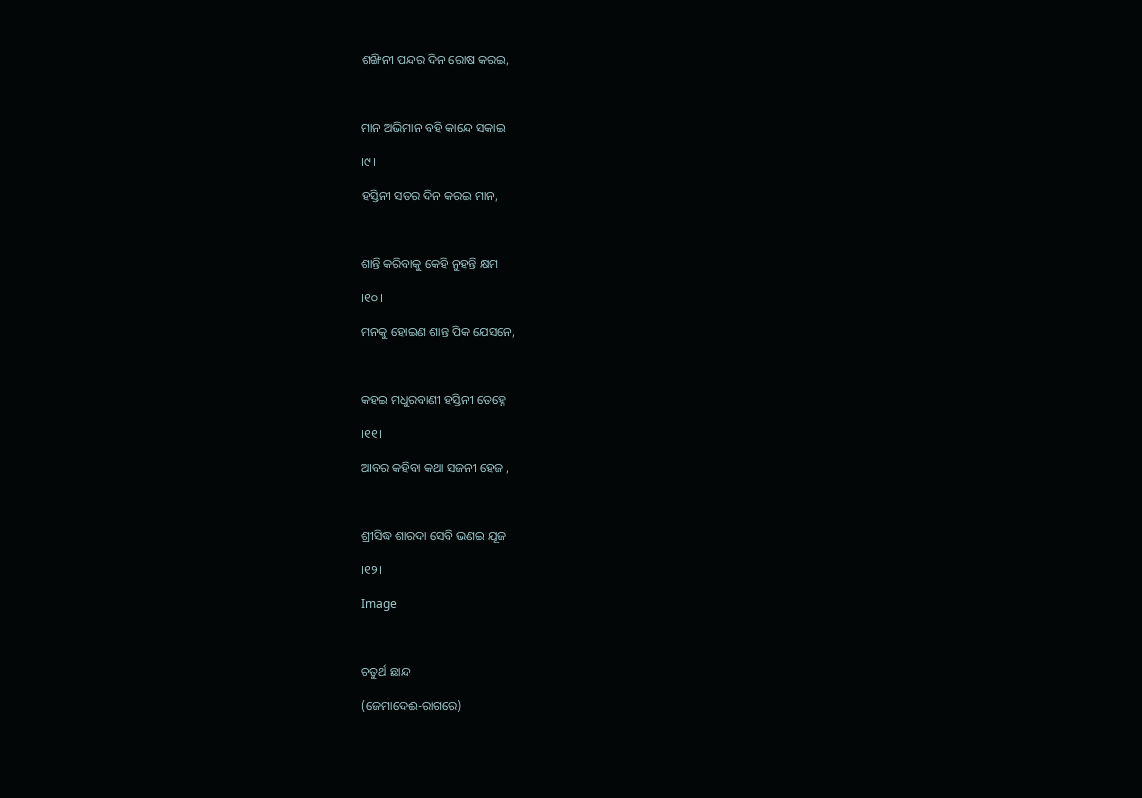ଶଙ୍ଖିନୀ ପନ୍ଦର ଦିନ ରୋଷ କରଇ,



ମାନ ଅଭିମାନ ବହି କାନ୍ଦେ ସକାଇ

।୯।

ହସ୍ତିନୀ ସତର ଦିନ କରଇ ମାନ,



ଶାନ୍ତି କରିବାକୁ କେହି ନୁହନ୍ତି କ୍ଷମ

।୧୦।

ମନକୁ ହୋଇଣ ଶାନ୍ତ ପିକ ଯେସନେ,



କହଇ ମଧୁରବାଣୀ ହସ୍ତିନୀ ତେହ୍ନେ

।୧୧।

ଆବର କହିବା କଥା ସଜନୀ ହେଜ ,



ଶ୍ରୀସିଦ୍ଧ ଶାରଦା ସେବି ଭଣଇ ଯୂଜ

।୧୨।

Image



ଚତୁର୍ଥ ଛାନ୍ଦ

(ଜେମାଦେଈ-ରାଗରେ)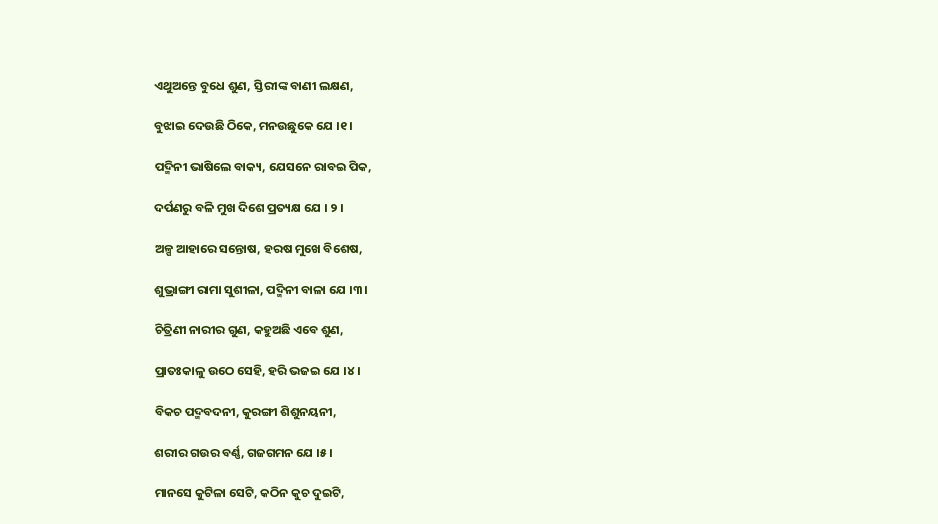ଏଥୁଅନ୍ତେ ବୁଧେ ଶୁଣ, ସ୍ତିରୀଙ୍କ ବାଣୀ ଲକ୍ଷଣ,

ବୁଝାଇ ଦେଉଛି ଠିକେ, ମନଉଛୁକେ ଯେ ।୧।

ପଦ୍ମିନୀ ଭାଷିଲେ ବାକ୍ୟ, ଯେସନେ ରାବଇ ପିକ,

ଦର୍ପଣରୁ ବଳି ମୁଖ ଦିଶେ ପ୍ରତ୍ୟକ୍ଷ ଯେ । ୨ ।

ଅଳ୍ପ ଆହାରେ ସନ୍ତୋଷ, ହରଷ ମୁଖେ ବିଶେଷ,

ଶୁଭ୍ରାଙ୍ଗୀ ରାମା ସୁଶୀଳା, ପଦ୍ମିନୀ ବାଳା ଯେ ।୩।

ଚିତ୍ରିଣୀ ନାରୀର ଗୁଣ, କହୁଅଛି ଏବେ ଶୁଣ,

ପ୍ରାତଃକାଳୁ ଉଠେ ସେହି, ହରି ଭଜଇ ଯେ ।୪।

ବିକଚ ପଦ୍ମବଦନୀ, କୁରଙ୍ଗୀ ଶିଶୁନୟନୀ,

ଶରୀର ଗଉର ବର୍ଣ୍ଣ, ଗଜଗମନ ଯେ ।୫।

ମାନସେ କୁଟିଳା ସେଟି, କଠିନ କୁଚ ଦୁଇଟି,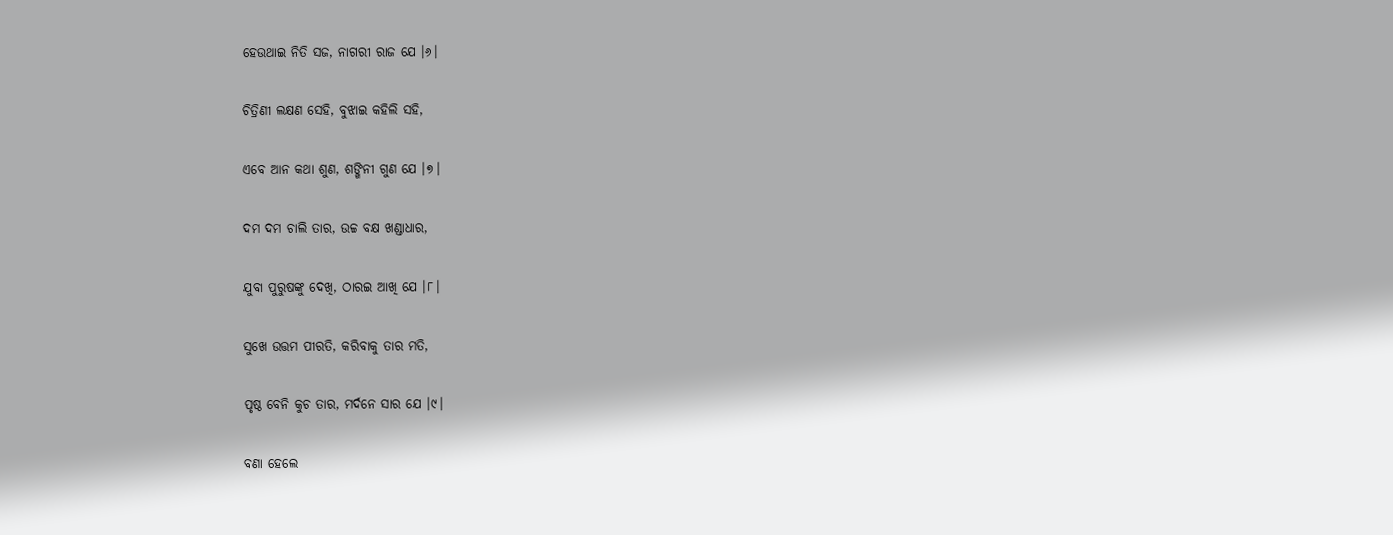ହେଉଥାଇ ନିତି ସଜ, ନାଗରୀ ରାଜ ଯେ ।୬।

ଚିତ୍ରିଣୀ ଲକ୍ଷଣ ସେହି, ବୁଝାଇ କହିଲି ସହି,

ଏବେ ଆନ କଥା ଶୁଣ, ଶଙ୍ଖିନୀ ଗୁଣ ଯେ ।୭।

ଦମ ଦମ ଚାଲି ତାର, ଉଚ୍ଚ ବକ୍ଷ ଖଣ୍ଡାଧାର,

ଯୁବା ପୁରୁଷଙ୍କୁ ଦେଖି, ଠାରଇ ଆଖି ଯେ ।୮।

ସୁଖେ ଉତ୍ତମ ପୀରତି, କରିବାକୁ ତାର ମତି,

ପୃଷ୍ଠ ବେନି କୁଚ ତାର, ମର୍ଦନେ ସାର ଯେ ।୯।

ବଣା ହେଲେ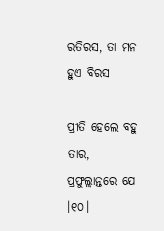ରତିରସ, ତା ମନ ହୁଏ ବିରସ

ପ୍ରୀତି ହେଲେ ବହୁ ତାର, ପ୍ରଫୁଲ୍ଲାନ୍ତରେ ଯେ ।୧୦।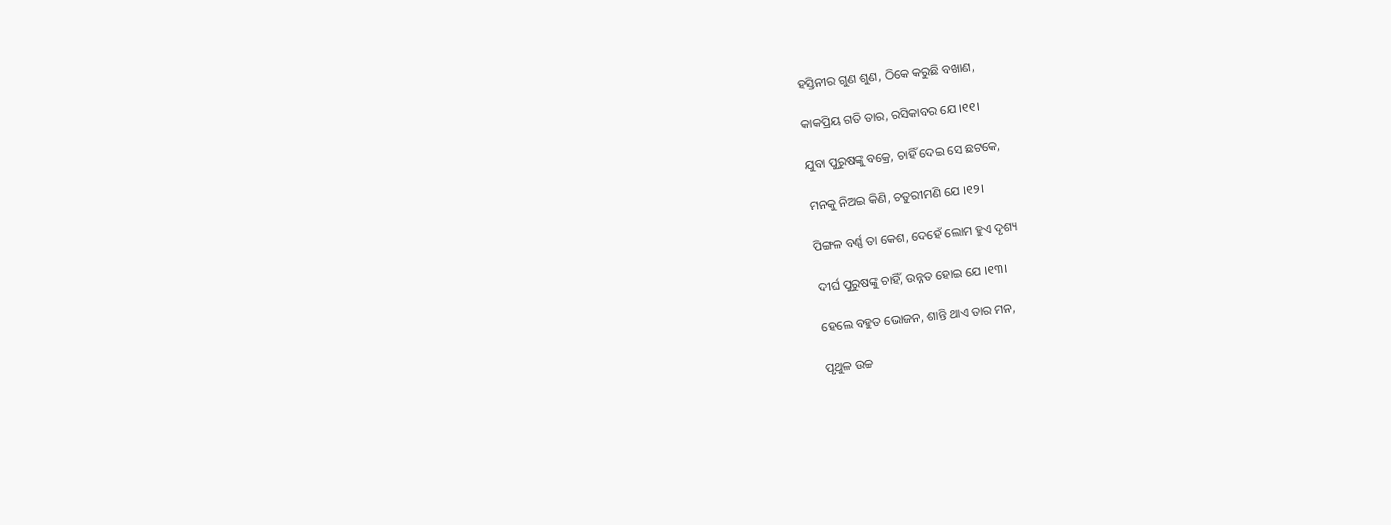ହସ୍ତିନୀର ଗୁଣ ଶୁଣ, ଠିକେ କରୁଛି ବଖାଣ,

କାକପ୍ରିୟ ଗତି ତାର, ରସିକାବର ଯେ ।୧୧।

ଯୁବା ପୁରୁଷଙ୍କୁ ବକ୍ରେ, ଚାହିଁ ଦେଇ ସେ ଛଟକେ,

ମନକୁ ନିଅଇ କିଣି, ଚତୁରୀମଣି ଯେ ।୧୨।

ପିଙ୍ଗଳ ବର୍ଣ୍ଣ ତା କେଶ, ଦେହେଁ ଲୋମ ହୁଏ ଦୃଶ୍ୟ

ଦୀର୍ଘ ପୁରୁଷଙ୍କୁ ଚାହିଁ, ଉନ୍ନତ ହୋଇ ଯେ ।୧୩।

ହେଲେ ବହୁତ ଭୋଜନ, ଶାନ୍ତି ଥାଏ ତାର ମନ,

ପୃଥୁଳ ଉଚ୍ଚ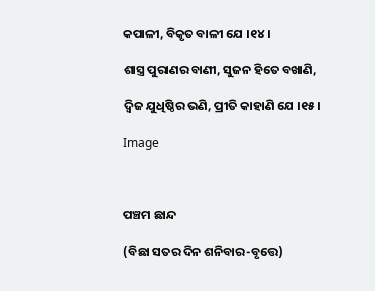କପାଳୀ, ବିକୃତ ବାଳୀ ଯେ ।୧୪।

ଶାସ୍ତ୍ର ପୁରାଣର ବାଣୀ, ସୁଜନ ହିତେ ବଖାଣି,

ଦ୍ୱିଜ ଯୁଧିଷ୍ଠିର ଭଣି, ପ୍ରୀତି କାହାଣି ଯେ ।୧୫।

Image



ପଞ୍ଚମ ଛାନ୍ଦ

(ବିଛା ସତର ଦିନ ଶନିବାର-ବୃତ୍ତେ)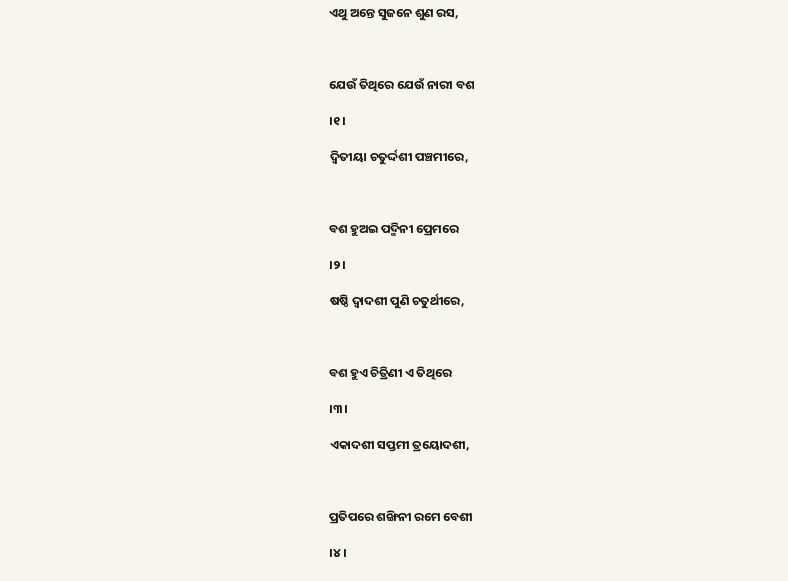ଏଥୁ ଅନ୍ତେ ସୁଜନେ ଶୁଣ ରସ,



ଯେଉଁ ତିଥିରେ ଯେଉଁ ନାରୀ ବଶ

।୧।

ଦ୍ୱିତୀୟା ଚତୁର୍ଦ୍ଦଶୀ ପଞ୍ଚମୀରେ,



ବଶ ହୁଅଇ ପଦ୍ମିନୀ ପ୍ରେମରେ

।୨।

ଷଷ୍ଠି ଦ୍ୱାଦଶୀ ପୁଣି ଚତୁର୍ଥୀରେ,



ବଶ ହୁଏ ଚିତ୍ରିଣୀ ଏ ତିଥିରେ

।୩।

ଏକାଦଶୀ ସପ୍ତମୀ ତ୍ରୟୋଦଶୀ,



ପ୍ରତିପରେ ଶଙ୍ଖିନୀ ରମେ ବେଶୀ

।୪।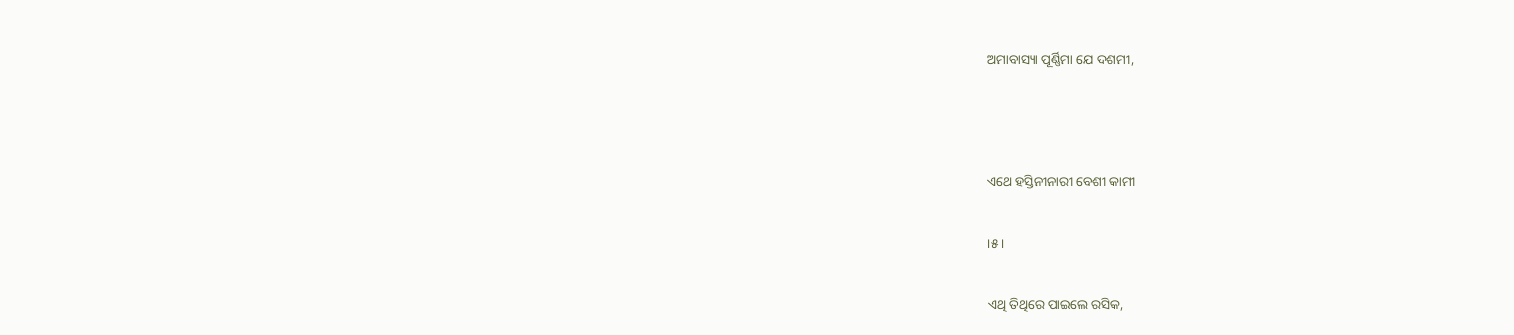ଅମାବାସ୍ୟା ପୂର୍ଣ୍ଣିମା ଯେ ଦଶମୀ,



ଏଥେ ହସ୍ତିନୀନାରୀ ବେଶୀ କାମୀ

।୫।

ଏଥି ତିଥିରେ ପାଇଲେ ରସିକ,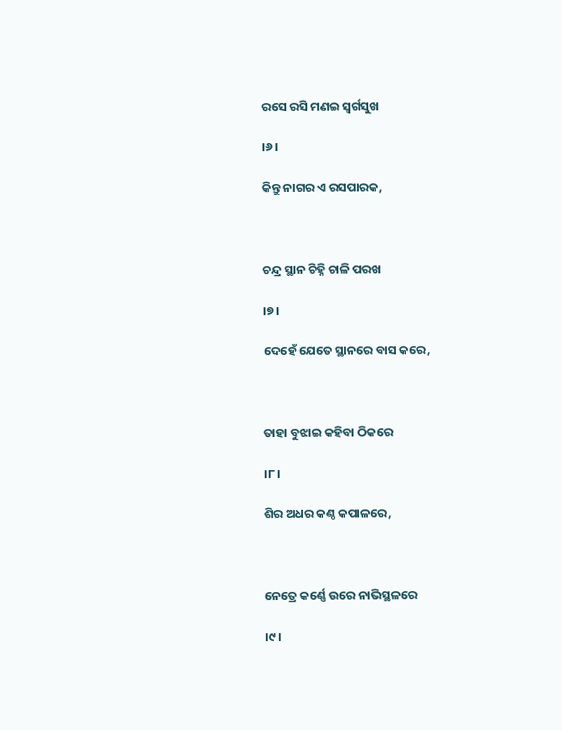ରସେ ରସି ମଣଇ ସ୍ୱର୍ଗସୁଖ

।୬।

କିନ୍ତୁ ନାଗର ଏ ରସପାରକ,



ଚନ୍ଦ୍ର ସ୍ଥାନ ଚିହ୍ନି ଚାଳି ପରଖ

।୭।

ଦେହେଁ ଯେତେ ସ୍ଥାନରେ ବାସ କରେ,



ତାହା ବୁଝାଇ କହିବା ଠିକରେ

।୮।

ଶିର ଅଧର କଣ୍ଠ କପାଳରେ,



ନେତ୍ରେ କର୍ଣ୍ଣେ ଉରେ ନାଭିସ୍ଥଳରେ

।୯।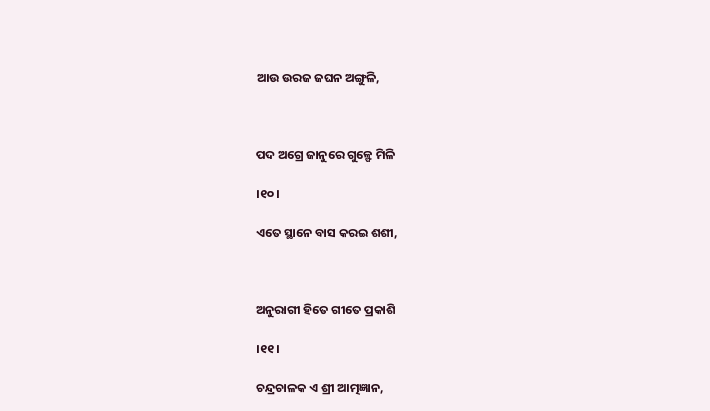ଆଉ ଉରଜ ଜଘନ ଅଙ୍ଗୁଳି,



ପଦ ଅଗ୍ରେ ଜାନୁରେ ଗୁଳ୍ଫେ ମିଳି

।୧୦।

ଏତେ ସ୍ଥାନେ ବାସ କରଇ ଶଶୀ,



ଅନୁରାଗୀ ହିତେ ଗୀତେ ପ୍ରକାଶି

।୧୧।

ଚନ୍ଦ୍ରଚାଳକ ଏ ଶ୍ରୀ ଆତ୍ମଜ୍ଞାନ,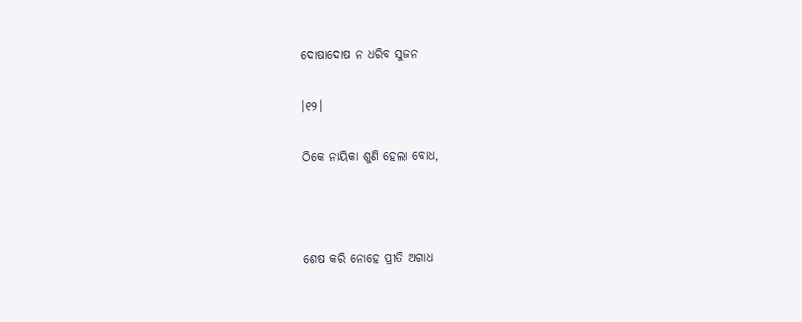ଦୋଷାଦୋଷ ନ ଧରିବ ସୁଜନ

।୧୨।

ଠିକେ ନାୟିକା ଶୁଣି ହେଲା ବୋଧ,



ଶେଷ କରି ନୋହେ ପ୍ରୀତି ଅଗାଧ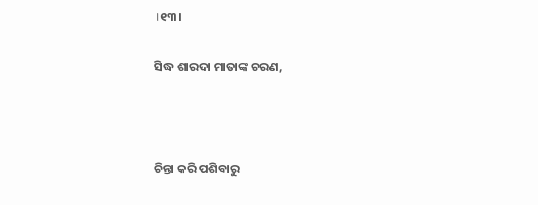।୧୩।

ସିଦ୍ଧ ଶାରଦା ମାତାଙ୍କ ଚରଣ,



ଚିନ୍ତା କରି ପଶିବାରୁ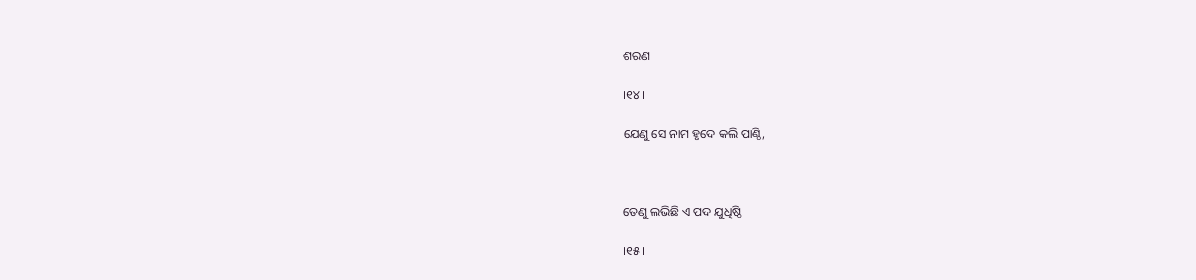ଶରଣ

।୧୪।

ଯେଣୁ ସେ ନାମ ହୃଦେ କଲି ପାଣ୍ଠି,



ତେଣୁ ଲଭିଛି ଏ ପଦ ଯୁଧିଷ୍ଠି

।୧୫।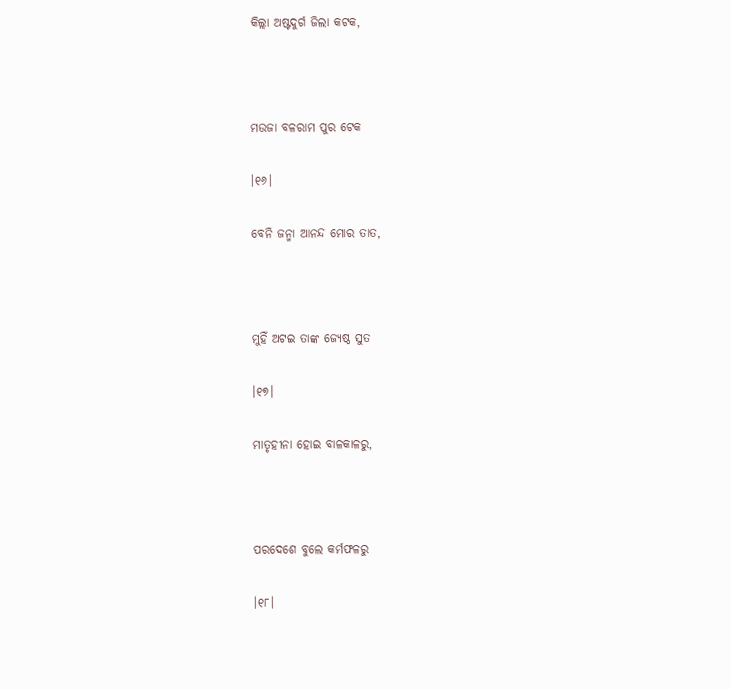କିଲ୍ଲା ଅଷ୍ଟଦୁର୍ଗ ଜିଲା କଟକ,



ମଉଜା ବଳରାମ ପୁର ଟେକ

।୧୬।

ବେନି ଜନ୍ମା ଆନନ୍ଦ ମୋର ତାତ,



ମୁହିଁ ଅଟଇ ତାଙ୍କ ଜ୍ୟେଷ୍ଠ ସୁତ

।୧୭।

ମାତୃହୀନା ହୋଇ ବାଳକାଳରୁ,



ପରଦେଶେ ବୁଲେ କର୍ମଫଳରୁ

।୧୮।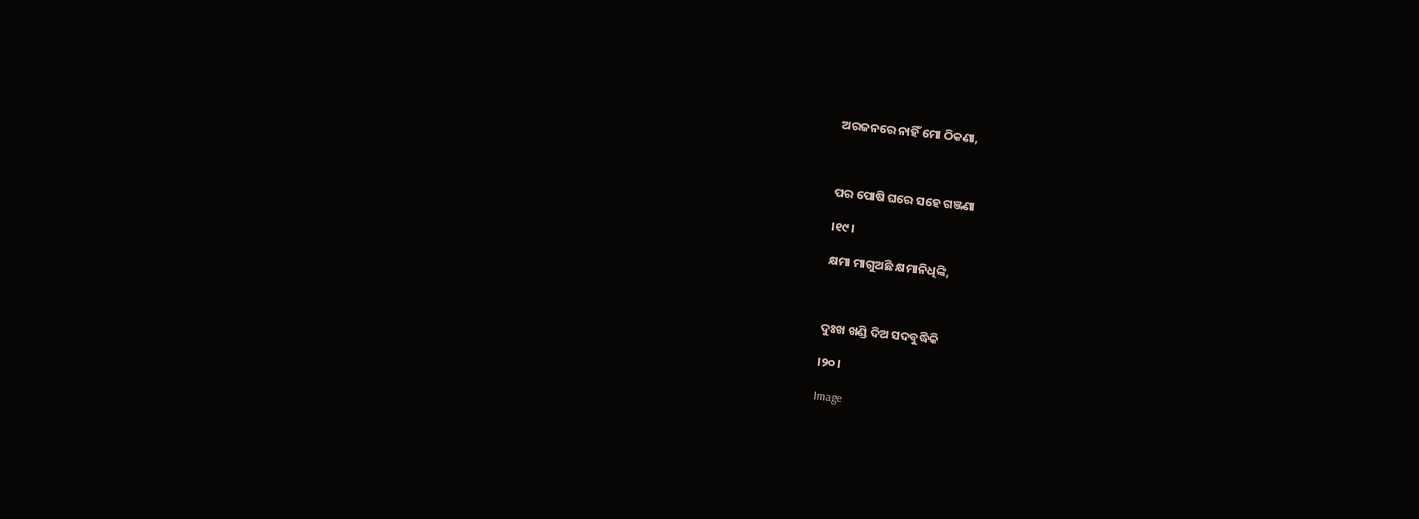ଅରଜନରେ ନାହିଁ ମୋ ଠିକଣା,



ପର ପୋଷି ଘରେ ସହେ ଗଞ୍ଜଣା

।୧୯।

କ୍ଷମା ମାଗୁଅଛି କ୍ଷମାନିଧିଙ୍କି,



ଦୁଃଖ ଖଣ୍ଡି ଦିଅ ସଦବୁଦ୍ଧିକି

।୨୦।

Image